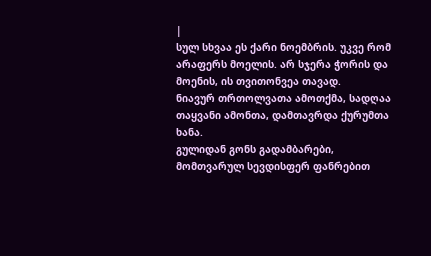|
სულ სხვაა ეს ქარი ნოემბრის. უკვე რომ არაფერს მოელის. არ სჯერა ჭორის და მოენის, ის თვითონვეა თავად.
ნიავურ თრთოლვათა ამოთქმა, სადღაა თაყვანი ამონთა, დამთავრდა ქურუმთა ხანა.
გულიდან გონს გადამბარები, მომთვარულ სევდისფერ ფანრებით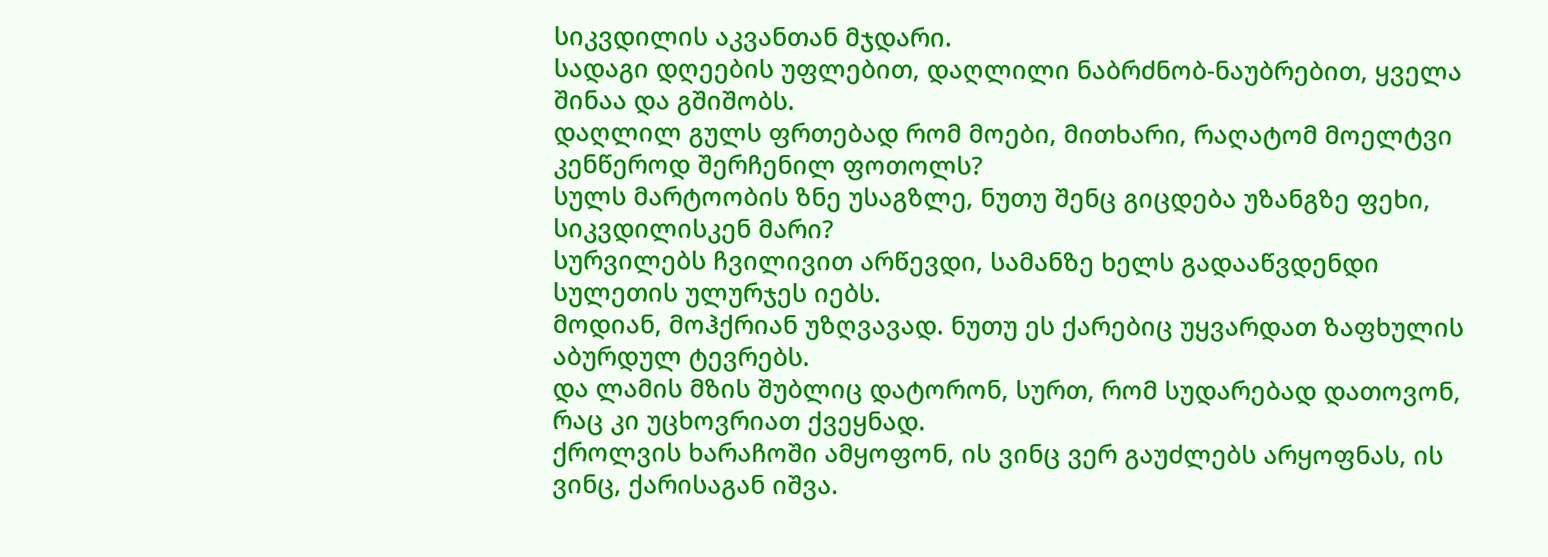სიკვდილის აკვანთან მჯდარი.
სადაგი დღეების უფლებით, დაღლილი ნაბრძნობ-ნაუბრებით, ყველა შინაა და გშიშობს.
დაღლილ გულს ფრთებად რომ მოები, მითხარი, რაღატომ მოელტვი კენწეროდ შერჩენილ ფოთოლს?
სულს მარტოობის ზნე უსაგზლე, ნუთუ შენც გიცდება უზანგზე ფეხი, სიკვდილისკენ მარი?
სურვილებს ჩვილივით არწევდი, სამანზე ხელს გადააწვდენდი სულეთის ულურჯეს იებს.
მოდიან, მოჰქრიან უზღვავად. ნუთუ ეს ქარებიც უყვარდათ ზაფხულის აბურდულ ტევრებს.
და ლამის მზის შუბლიც დატორონ, სურთ, რომ სუდარებად დათოვონ, რაც კი უცხოვრიათ ქვეყნად.
ქროლვის ხარაჩოში ამყოფონ, ის ვინც ვერ გაუძლებს არყოფნას, ის ვინც, ქარისაგან იშვა.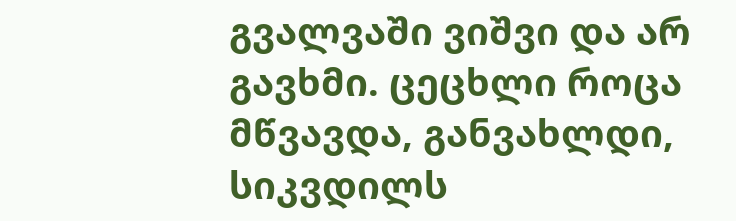გვალვაში ვიშვი და არ გავხმი. ცეცხლი როცა მწვავდა, განვახლდი, სიკვდილს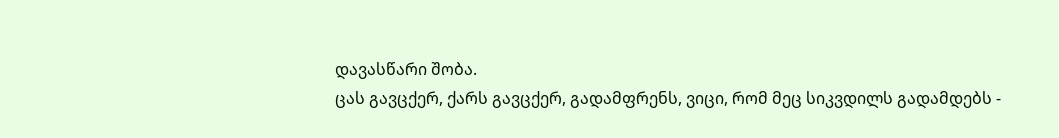დავასწარი შობა.
ცას გავცქერ, ქარს გავცქერ, გადამფრენს, ვიცი, რომ მეც სიკვდილს გადამდებს -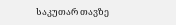საკუთარ თავზე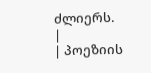ძლიერს. |
| პოეზიის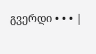გვერდი • • • |